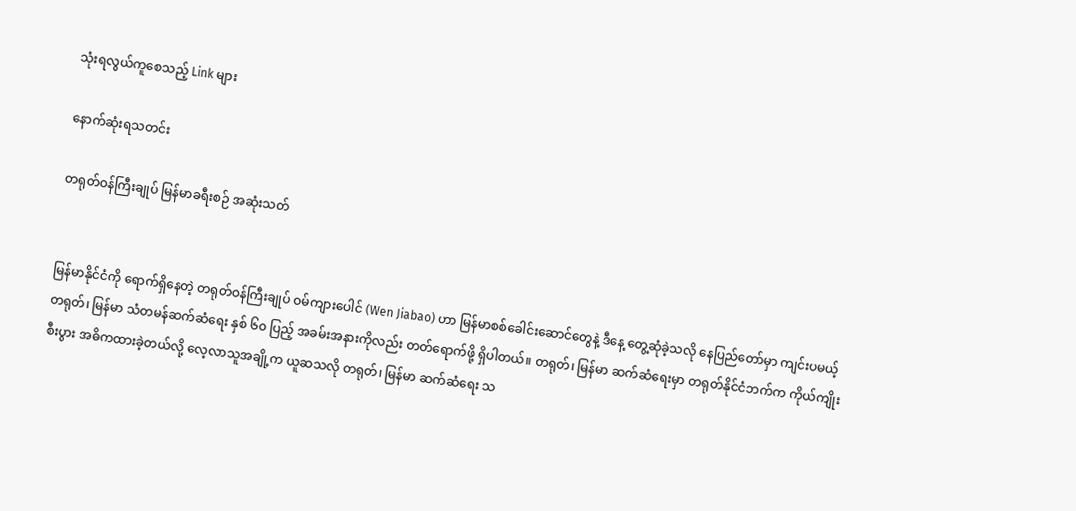သုံးရလွယ်ကူစေသည့် Link များ

နောက်ဆုံးရသတင်း

တရုတ်ဝန်ကြီးချုပ် မြန်မာခရီးစဉ် အဆုံးသတ်


မြန်မာနိုင်ငံကို ရောက်ရှိနေတဲ့ တရုတ်ဝန်ကြီးချုပ် ဝမ်ကျားပေါင် (Wen Jiabao) ဟာ မြန်မာစစ်ခေါင်းဆောင်တွေနဲ့ ဒီနေ့ တွေ့ဆုံခဲ့သလို နေပြည်တော်မှာ ကျင်းပမယ့် တရုတ်၊ မြန်မာ သံတမန်ဆက်ဆံရေး နှစ် ၆၀ ပြည့် အခမ်းအနားကိုလည်း တတ်ရောက်ဖို့ ရှိပါတယ်။ တရုတ်၊ မြန်မာ ဆက်ဆံရေးမှာ တရုတ်နိုင်ငံဘက်က ကိုယ်ကျိုးစီးပွား အဓိကထားခဲ့တယ်လို့ လေ့လာသူအချို့က ယူဆသလို တရုတ်၊ မြန်မာ ဆက်ဆံရေး သ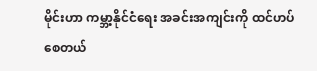မိုင်းဟာ ကမ္ဘာ့နိုင်ငံရေး အခင်းအကျင်းကို ထင်ဟပ်စေတယ်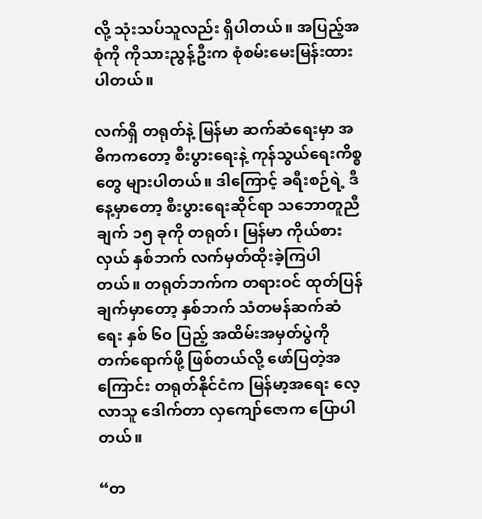လို့ သုံးသပ်သူလည်း ရှိပါတယ်။ အပြည့်အစုံကို ကိုသားညွန့်ဦးက စုံစမ်းမေးမြန်းထားပါတယ်။

လက်ရှိ တရုတ်နဲ့ မြန်မာ ဆက်ဆံရေးမှာ အဓိကကတော့ စီးပွားရေးနဲ့ ကုန်သွယ်ရေးကိစ္စတွေ များပါတယ်။ ဒါကြောင့် ခရီးစဉ်ရဲ့ ဒီနေ့မှာတော့ စီးပွားရေးဆိုင်ရာ သဘောတူညီချက် ၁၅ ခုကို တရုတ်၊ မြန်မာ ကိုယ်စားလှယ် နှစ်ဘက် လက်မှတ်ထိုးခဲ့ကြပါတယ်။ တရုတ်ဘက်က တရားဝင် ထုတ်ပြန်ချက်မှာတော့ နှစ်ဘက် သံတမန်ဆက်ဆံရေး နှစ် ၆၀ ပြည့် အထိမ်းအမှတ်ပွဲကို တက်ရောက်ဖို့ ဖြစ်တယ်လို့ ဖော်ပြတဲ့အကြောင်း တရုတ်နိုင်ငံက မြန်မာ့အရေး လေ့လာသူ ဒေါက်တာ လှကျော်ဇောက ပြောပါတယ်။

“တ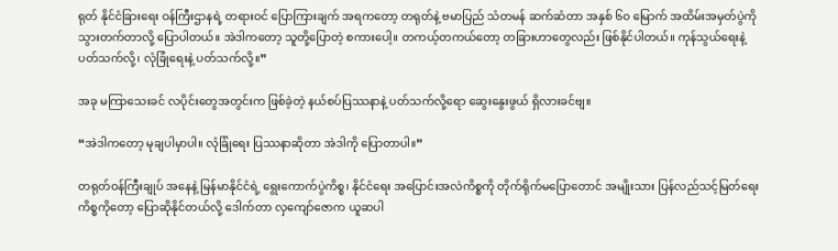ရုတ် နိုင်ငံခြားရေး ဝန်ကြီးဌာနရဲ့ တရားဝင် ပြောကြားချက် အရကတော့ တရုတ်နဲ့ ဗမာပြည် သံတမန် ဆက်ဆံတာ အနှစ် ၆၀ မြောက် အထိမ်းအမှတ်ပွဲကို သွားတက်တာလို့ ပြောပါတယ်။ အဲဒါကတော့ သူတို့ပြောတဲ့ စကားပေါ့။ တကယ့်တကယ်တော့ တခြားဟာတွေလည်း ဖြစ်နိုင်ပါတယ်။ ကုန်သွယ်ရေးနဲ့ ပတ်သက်လို့၊ လုံခြုံရေးနဲ့ ပတ်သက်လို့။”

အခု မကြာသေးခင် လပိုင်းတွေအတွင်းက ဖြစ်ခဲ့တဲ့ နယ်စပ်ပြဿနာနဲ့ ပတ်သက်လို့ရော ဆွေးနွေးဖွယ် ရှိလားခင်ဗျ။

“အဲဒါကတော့ မုချပါမှာပါ။ လုံခြုံရေး ပြဿနာဆိုတာ အဲဒါကို ပြောတာပါ။”

တရုတ်ဝန်ကြီးချုပ် အနေနဲ့ မြန်မာနိုင်ငံရဲ့ ရွေးကောက်ပွဲကိစ္စ၊ နိုင်ငံရေး အပြောင်းအလဲကိစ္စကို တိုက်ရိုက်မပြောတောင် အမျိုးသား ပြန်လည်သင့်မြတ်ရေး ကိစ္စကိုတော့ ပြောဆိုနိုင်တယ်လို့ ဒေါက်တာ လှကျော်ဇောက ယူဆပါ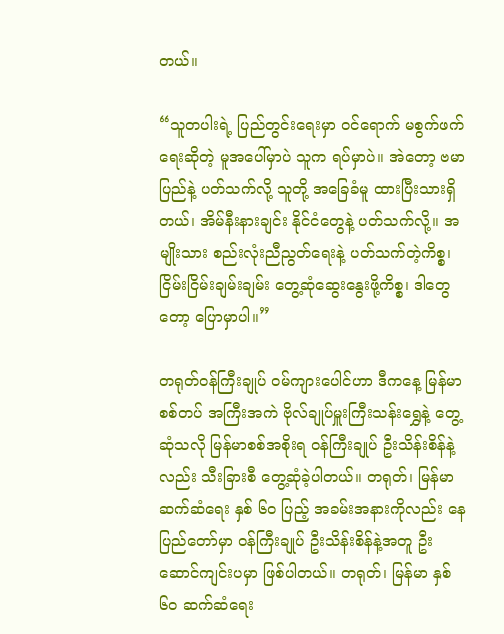တယ်။

“သူတပါးရဲ့ ပြည်တွင်းရေးမှာ ဝင်ရောက် မစွက်ဖက်ရေးဆိုတဲ့ မူအပေါ်မှာပဲ သူက ရပ်မှာပဲ။ အဲတော့ ဗမာပြည်နဲ့ ပတ်သက်လို့ သူတို့ အခြေခံမူ ထားပြီးသားရှိတယ်၊ အိမ်နီးနားချင်း နိုင်ငံတွေနဲ့ ပတ်သက်လို့။ အမျိုးသား စည်းလုံးညီညွတ်ရေးနဲ့ ပတ်သက်တဲ့ကိစ္စ၊ ငြိမ်းငြိမ်းချမ်းချမ်း တွေ့ဆုံဆွေးနွေးဖို့ကိစ္စ၊ ဒါတွေတော့ ပြောမှာပါ။”

တရုတ်ဝန်ကြီးချုပ် ဝမ်ကျားပေါင်ဟာ ဒီကနေ့ မြန်မာစစ်တပ် အကြီးအကဲ ဗိုလ်ချုပ်မှူးကြီးသန်းရွှေနဲ့ တွေ့ဆုံသလို မြန်မာစစ်အစိုးရ ဝန်ကြီးချုပ် ဦးသိန်းစိန်နဲ့လည်း သီးခြားစီ တွေ့ဆုံခဲ့ပါတယ်။ တရုတ်၊ မြန်မာ ဆက်ဆံရေး နှစ် ၆၀ ပြည့် အခမ်းအနားကိုလည်း နေပြည်တော်မှာ ဝန်ကြီးချုပ် ဦးသိန်းစိန်နဲ့အတူ ဦးဆောင်ကျင်းပမှာ ဖြစ်ပါတယ်။ တရုတ်၊ မြန်မာ နှစ် ၆၀ ဆက်ဆံရေး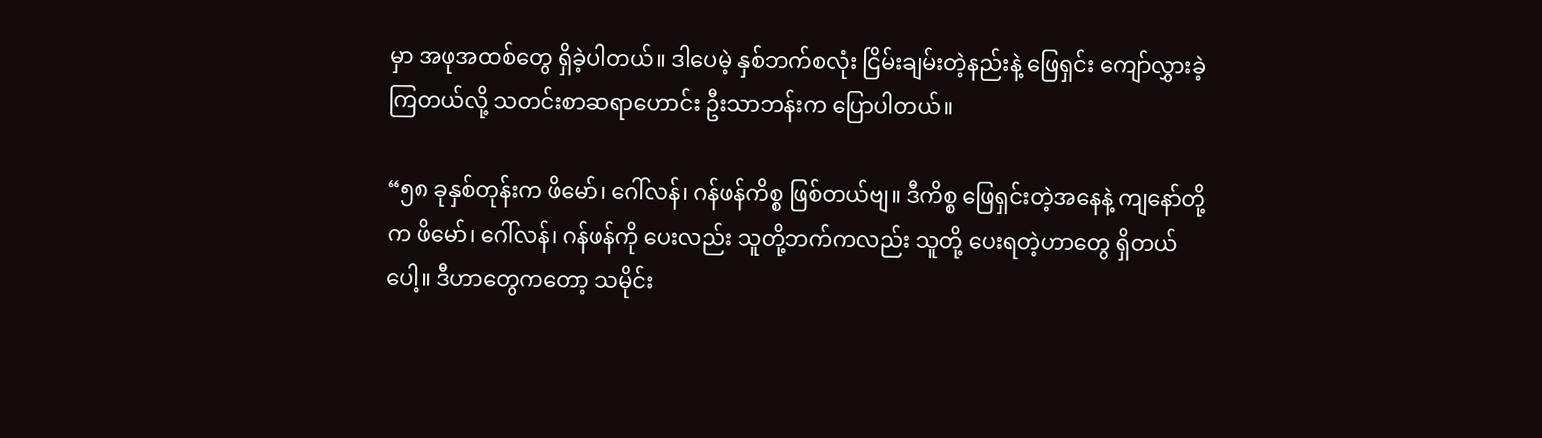မှာ အဖုအထစ်တွေ ရှိခဲ့ပါတယ်။ ဒါပေမဲ့ နှစ်ဘက်စလုံး ငြိမ်းချမ်းတဲ့နည်းနဲ့ ဖြေရှင်း ကျော်လွှားခဲ့ကြတယ်လို့ သတင်းစာဆရာဟောင်း ဦးသာဘန်းက ပြောပါတယ်။

“၅၈ ခုနှစ်တုန်းက ဖိမော်၊ ဂေါ်လန်၊ ဂန်ဖန်ကိစ္စ ဖြစ်တယ်ဗျ။ ဒီကိစ္စ ဖြေရှင်းတဲ့အနေနဲ့ ကျနော်တို့က ဖိမော်၊ ဂေါ်လန်၊ ဂန်ဖန်ကို ပေးလည်း သူတို့ဘက်ကလည်း သူတို့ ပေးရတဲ့ဟာတွေ ရှိတယ်ပေါ့။ ဒီဟာတွေကတော့ သမိုင်း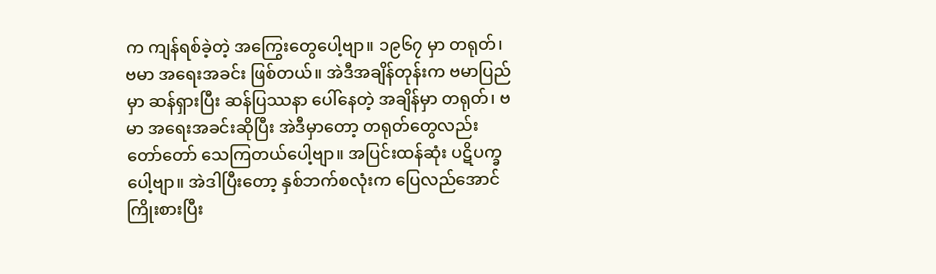က ကျန်ရစ်ခဲ့တဲ့ အကြွေးတွေပေါ့ဗျာ။ ၁၉၆၇ မှာ တရုတ်၊ ဗမာ အရေးအခင်း ဖြစ်တယ်။ အဲဒီအချိန်တုန်းက ဗမာပြည်မှာ ဆန်ရှားပြီး ဆန်ပြဿနာ ပေါ်နေတဲ့ အချိန်မှာ တရုတ်၊ ဗမာ အရေးအခင်းဆိုပြီး အဲဒီမှာတော့ တရုတ်တွေလည်း တော်တော် သေကြတယ်ပေါ့ဗျာ။ အပြင်းထန်ဆုံး ပဋိပက္ခပေါ့ဗျာ။ အဲဒါပြီးတော့ နှစ်ဘက်စလုံးက ပြေလည်အောင် ကြိုးစားပြီး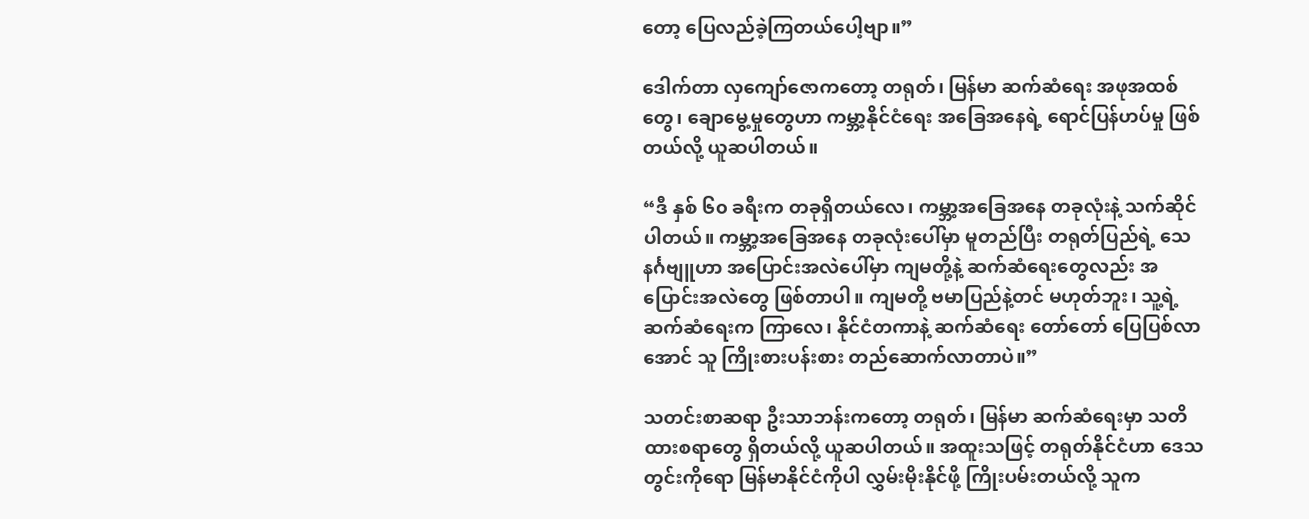တော့ ပြေလည်ခဲ့ကြတယ်ပေါ့ဗျာ။”

ဒေါက်တာ လှကျော်ဇောကတော့ တရုတ်၊ မြန်မာ ဆက်ဆံရေး အဖုအထစ်တွေ၊ ချောမွေ့မှုတွေဟာ ကမ္ဘာ့နိုင်ငံရေး အခြေအနေရဲ့ ရောင်ပြန်ဟပ်မှု ဖြစ်တယ်လို့ ယူဆပါတယ်။

“ဒီ နှစ် ၆၀ ခရီးက တခုရှိတယ်လေ၊ ကမ္ဘာ့အခြေအနေ တခုလုံးနဲ့ သက်ဆိုင်ပါတယ်။ ကမ္ဘာ့အခြေအနေ တခုလုံးပေါ်မှာ မူတည်ပြီး တရုတ်ပြည်ရဲ့ သေနင်္ဂဗျူဟာ အပြောင်းအလဲပေါ်မှာ ကျမတို့နဲ့ ဆက်ဆံရေးတွေလည်း အပြောင်းအလဲတွေ ဖြစ်တာပါ။ ကျမတို့ ဗမာပြည်နဲ့တင် မဟုတ်ဘူး၊ သူ့ရဲ့ ဆက်ဆံရေးက ကြာလေ၊ နိုင်ငံတကာနဲ့ ဆက်ဆံရေး တော်တော် ပြေပြစ်လာအောင် သူ ကြိုးစားပန်းစား တည်ဆောက်လာတာပဲ။”

သတင်းစာဆရာ ဦးသာဘန်းကတော့ တရုတ်၊ မြန်မာ ဆက်ဆံရေးမှာ သတိထားစရာတွေ ရှိတယ်လို့ ယူဆပါတယ်။ အထူးသဖြင့် တရုတ်နိုင်ငံဟာ ဒေသတွင်းကိုရော မြန်မာနိုင်ငံကိုပါ လွှမ်းမိုးနိုင်ဖို့ ကြိုးပမ်းတယ်လို့ သူက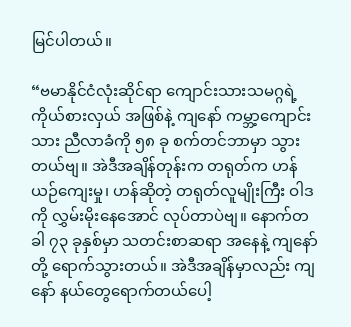မြင်ပါတယ်။

“ဗမာနိုင်ငံလုံးဆိုင်ရာ ကျောင်းသားသမဂ္ဂရဲ့ ကိုယ်စားလှယ် အဖြစ်နဲ့ ကျနော် ကမ္ဘာ့ကျောင်းသား ညီလာခံကို ၅၈ ခု စက်တင်ဘာမှာ သွားတယ်ဗျ။ အဲဒီအချိန်တုန်းက တရုတ်က ဟန်ယဉ်ကျေးမှု၊ ဟန်ဆိုတဲ့ တရုတ်လူမျိုးကြီး ဝါဒကို လွှမ်းမိုးနေအောင် လုပ်တာပဲဗျ။ နောက်တခါ ၇၃ ခုနှစ်မှာ သတင်းစာဆရာ အနေနဲ့ ကျနော်တို့ ရောက်သွားတယ်။ အဲဒီအချိန်မှာလည်း ကျနော် နယ်တွေရောက်တယ်ပေါ့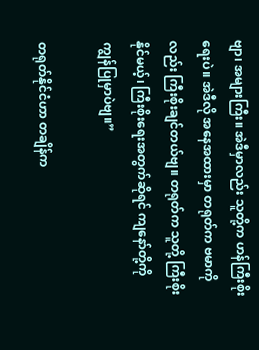ဗျာ၊ အများကြီး။ အဲဒီမှာလည်း သူတို့က ဟန်ကြီးစိုးရေးပဲ။ အဲဒီလို အနေအထားမှာ တရုတ်က ဗမာကိုလည်း ကြီးစိုးချင်တယ်ဗျ။ တရုတ်က သူတို့ ကြီးစိုးနိုင်မယ့်၊ ကြီးစိုးရေးအတွက်ဆိုရင် ကျနော်တို့ကို ကျွန်ပြုမှာပဲဗျ။”

တရုတ်နိုင်ငံဟာ တချိန်က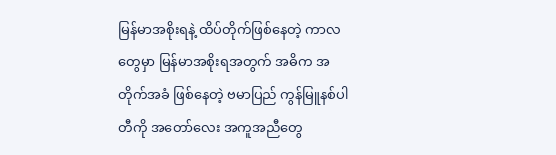မြန်မာအစိုးရနဲ့ ထိပ်တိုက်ဖြစ်နေတဲ့ ကာလတွေမှာ မြန်မာအစိုးရအတွက် အဓိက အတိုက်အခံ ဖြစ်နေတဲ့ ဗမာပြည် ကွန်မြူနစ်ပါတီကို အတော်လေး အကူအညီတွေ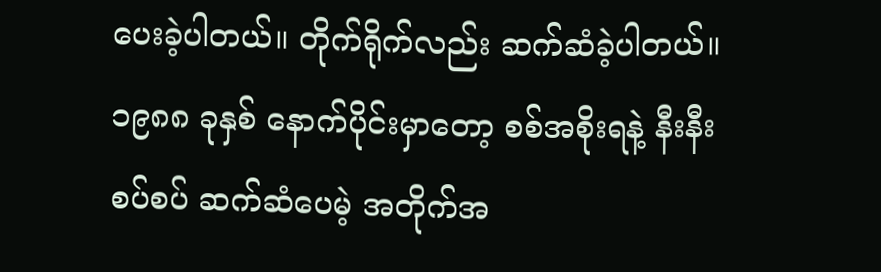ပေးခဲ့ပါတယ်။ တိုက်ရိုက်လည်း ဆက်ဆံခဲ့ပါတယ်။ ၁၉၈၈ ခုနှစ် နောက်ပိုင်းမှာတော့ စစ်အစိုးရနဲ့ နီးနီးစပ်စပ် ဆက်ဆံပေမဲ့ အတိုက်အ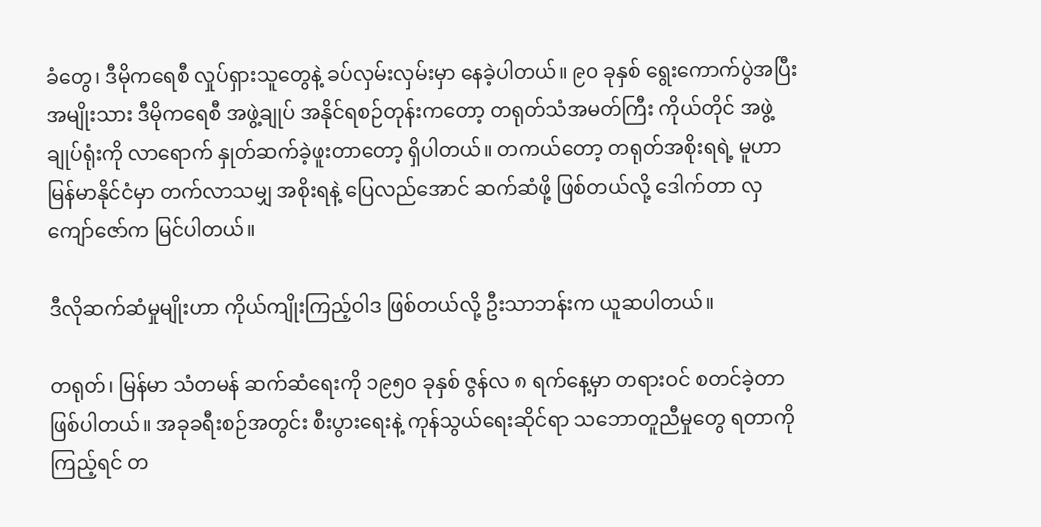ခံတွေ၊ ဒီမိုကရေစီ လှုပ်ရှားသူတွေနဲ့ ခပ်လှမ်းလှမ်းမှာ နေခဲ့ပါတယ်။ ၉၀ ခုနှစ် ရွေးကောက်ပွဲအပြီး အမျိုးသား ဒီမိုကရေစီ အဖွဲ့ချုပ် အနိုင်ရစဉ်တုန်းကတော့ တရုတ်သံအမတ်ကြီး ကိုယ်တိုင် အဖွဲ့ချုပ်ရုံးကို လာရောက် နှုတ်ဆက်ခဲ့ဖူးတာတော့ ရှိပါတယ်။ တကယ်တော့ တရုတ်အစိုးရရဲ့ မူဟာ မြန်မာနိုင်ငံမှာ တက်လာသမျှ အစိုးရနဲ့ ပြေလည်အောင် ဆက်ဆံဖို့ ဖြစ်တယ်လို့ ဒေါက်တာ လှကျော်ဇော်က မြင်ပါတယ်။

ဒီလိုဆက်ဆံမှုမျိုးဟာ ကိုယ်ကျိုးကြည့်ဝါဒ ဖြစ်တယ်လို့ ဦးသာဘန်းက ယူဆပါတယ်။

တရုတ်၊ မြန်မာ သံတမန် ဆက်ဆံရေးကို ၁၉၅၀ ခုနှစ် ဇွန်လ ၈ ရက်နေ့မှာ တရားဝင် စတင်ခဲ့တာ ဖြစ်ပါတယ်။ အခုခရီးစဉ်အတွင်း စီးပွားရေးနဲ့ ကုန်သွယ်ရေးဆိုင်ရာ သဘောတူညီမှုတွေ ရတာကို ကြည့်ရင် တ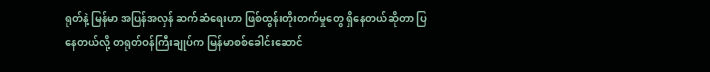ရုတ်နဲ့ မြန်မာ အပြန်အလှန် ဆက်ဆံရေးဟာ ဖြစ်ထွန်းတိုးတက်မှုတွေ ရှိနေတယ်ဆိုတာ ပြနေတယ်လို့ တရုတ်ဝန်ကြီးချုပ်က မြန်မာစစ်ခေါင်းဆောင်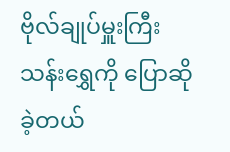ဗိုလ်ချုပ်မှူးကြီးသန်းရွှေကို ပြောဆိုခဲ့တယ်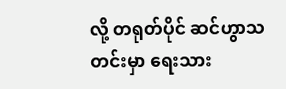လို့ တရုတ်ပိုင် ဆင်ဟွာသတင်းမှာ ရေးသား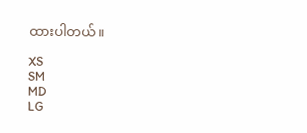ထားပါတယ်။

XS
SM
MD
LG